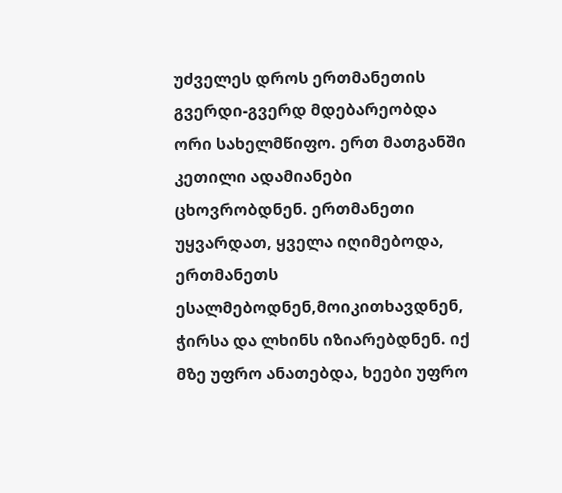უძველეს დროს ერთმანეთის გვერდი-გვერდ მდებარეობდა ორი სახელმწიფო. ერთ მათგანში კეთილი ადამიანები ცხოვრობდნენ. ერთმანეთი უყვარდათ, ყველა იღიმებოდა, ერთმანეთს ესალმებოდნენ,მოიკითხავდნენ, ჭირსა და ლხინს იზიარებდნენ. იქ მზე უფრო ანათებდა, ხეები უფრო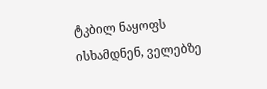ტკბილ ნაყოფს ისხამდნენ, ველებზე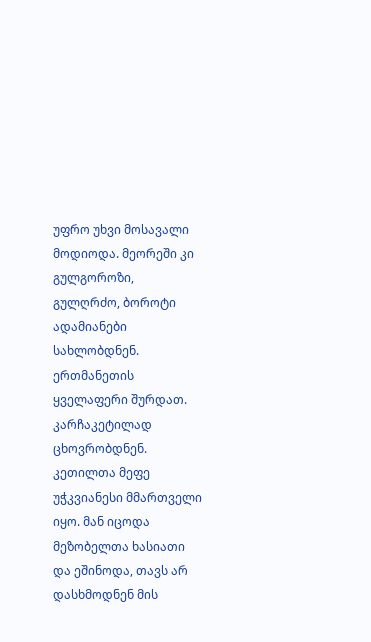უფრო უხვი მოსავალი მოდიოდა. მეორეში კი გულგოროზი, გულღრძო, ბოროტი ადამიანები სახლობდნენ. ერთმანეთის ყველაფერი შურდათ. კარჩაკეტილად ცხოვრობდნენ. კეთილთა მეფე უჭკვიანესი მმართველი იყო. მან იცოდა მეზობელთა ხასიათი და ეშინოდა, თავს არ დასხმოდნენ მის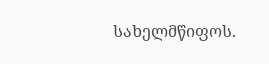სახელმწიფოს.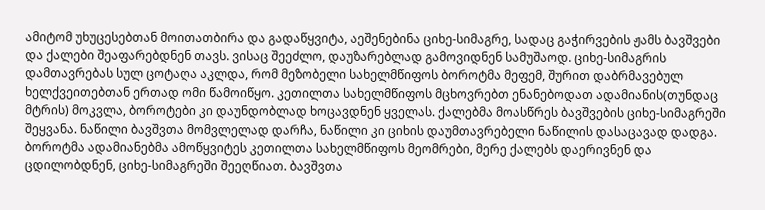ამიტომ უხუცესებთან მოითათბირა და გადაწყვიტა, აეშენებინა ციხე-სიმაგრე, სადაც გაჭირვების ჟამს ბავშვები და ქალები შეაფარებდნენ თავს. ვისაც შეეძლო, დაუზარებლად გამოვიდნენ სამუშაოდ. ციხე-სიმაგრის დამთავრებას სულ ცოტაღა აკლდა, რომ მეზობელი სახელმწიფოს ბოროტმა მეფემ, შურით დაბრმავებულ ხელქვეითებთან ერთად ომი წამოიწყო. კეთილთა სახელმწიფოს მცხოვრებთ ენანებოდათ ადამიანის(თუნდაც მტრის) მოკვლა, ბოროტები კი დაუნდობლად ხოცავდნენ ყველას. ქალებმა მოასწრეს ბავშვების ციხე-სიმაგრეში შეყვანა. ნაწილი ბავშვთა მომვლელად დარჩა, ნაწილი კი ციხის დაუმთავრებელი ნაწილის დასაცავად დადგა. ბოროტმა ადამიანებმა ამოწყვიტეს კეთილთა სახელმწიფოს მეომრები, მერე ქალებს დაერივნენ და ცდილობდნენ, ციხე-სიმაგრეში შეეღწიათ. ბავშვთა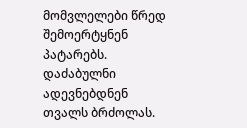მომვლელები წრედ შემოერტყნენ პატარებს. დაძაბულნი ადევნებდნენ თვალს ბრძოლას.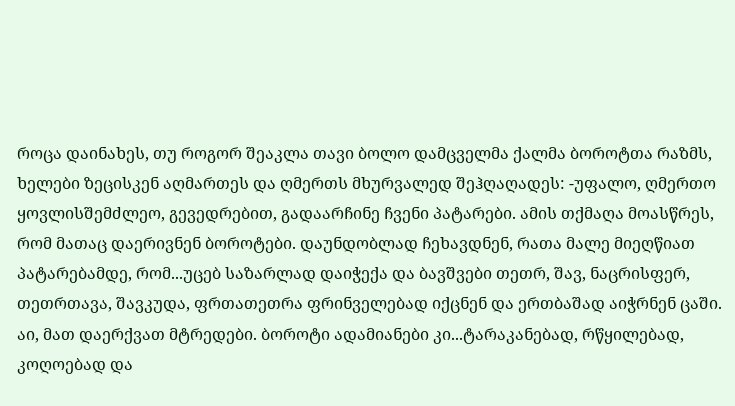როცა დაინახეს, თუ როგორ შეაკლა თავი ბოლო დამცველმა ქალმა ბოროტთა რაზმს, ხელები ზეცისკენ აღმართეს და ღმერთს მხურვალედ შეჰღაღადეს: -უფალო, ღმერთო ყოვლისშემძლეო, გევედრებით, გადაარჩინე ჩვენი პატარები. ამის თქმაღა მოასწრეს, რომ მათაც დაერივნენ ბოროტები. დაუნდობლად ჩეხავდნენ, რათა მალე მიეღწიათ პატარებამდე, რომ...უცებ საზარლად დაიჭექა და ბავშვები თეთრ, შავ, ნაცრისფერ, თეთრთავა, შავკუდა, ფრთათეთრა ფრინველებად იქცნენ და ერთბაშად აიჭრნენ ცაში. აი, მათ დაერქვათ მტრედები. ბოროტი ადამიანები კი...ტარაკანებად, რწყილებად, კოღოებად და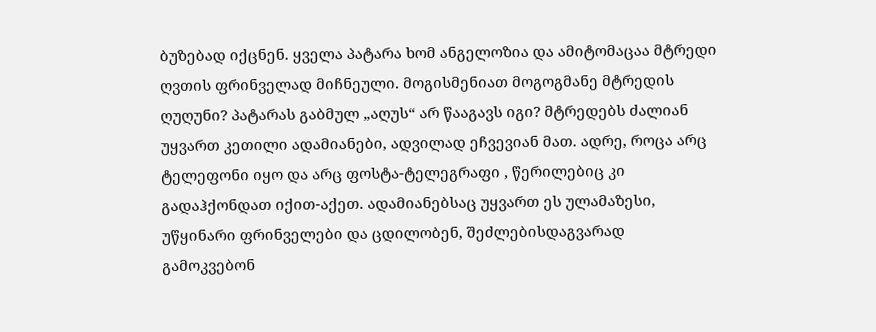ბუზებად იქცნენ. ყველა პატარა ხომ ანგელოზია და ამიტომაცაა მტრედი ღვთის ფრინველად მიჩნეული. მოგისმენიათ მოგოგმანე მტრედის ღუღუნი? პატარას გაბმულ „აღუს“ არ წააგავს იგი? მტრედებს ძალიან უყვართ კეთილი ადამიანები, ადვილად ეჩვევიან მათ. ადრე, როცა არც ტელეფონი იყო და არც ფოსტა-ტელეგრაფი , წერილებიც კი გადაჰქონდათ იქით-აქეთ. ადამიანებსაც უყვართ ეს ულამაზესი, უწყინარი ფრინველები და ცდილობენ, შეძლებისდაგვარად გამოკვებონ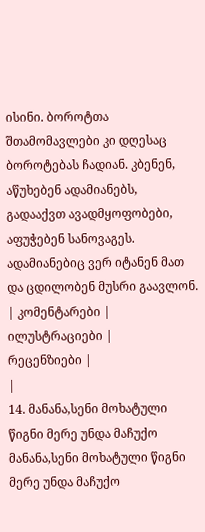ისინი. ბოროტთა შთამომავლები კი დღესაც ბოროტებას ჩადიან. კბენენ, აწუხებენ ადამიანებს, გადააქვთ ავადმყოფობები, აფუჭებენ სანოვაგეს. ადამიანებიც ვერ იტანენ მათ და ცდილობენ მუსრი გაავლონ.
| კომენტარები |
ილუსტრაციები |
რეცენზიები |
|
14. მანანა,სენი მოხატული წიგნი მერე უნდა მაჩუქო მანანა,სენი მოხატული წიგნი მერე უნდა მაჩუქო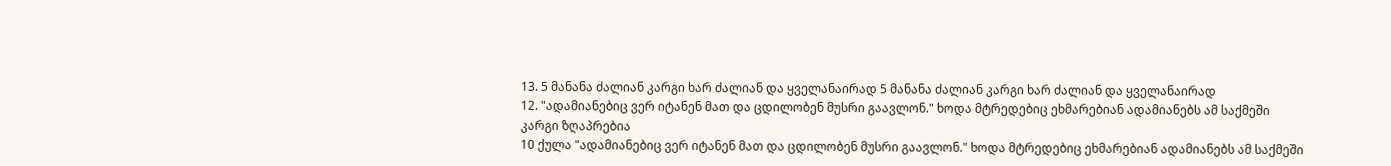13. 5 მანანა ძალიან კარგი ხარ ძალიან და ყველანაირად 5 მანანა ძალიან კარგი ხარ ძალიან და ყველანაირად
12. "ადამიანებიც ვერ იტანენ მათ და ცდილობენ მუსრი გაავლონ." ხოდა მტრედებიც ეხმარებიან ადამიანებს ამ საქმეში
კარგი ზღაპრებია
10 ქულა "ადამიანებიც ვერ იტანენ მათ და ცდილობენ მუსრი გაავლონ." ხოდა მტრედებიც ეხმარებიან ადამიანებს ამ საქმეში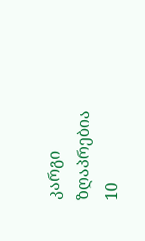კარგი ზღაპრებია
10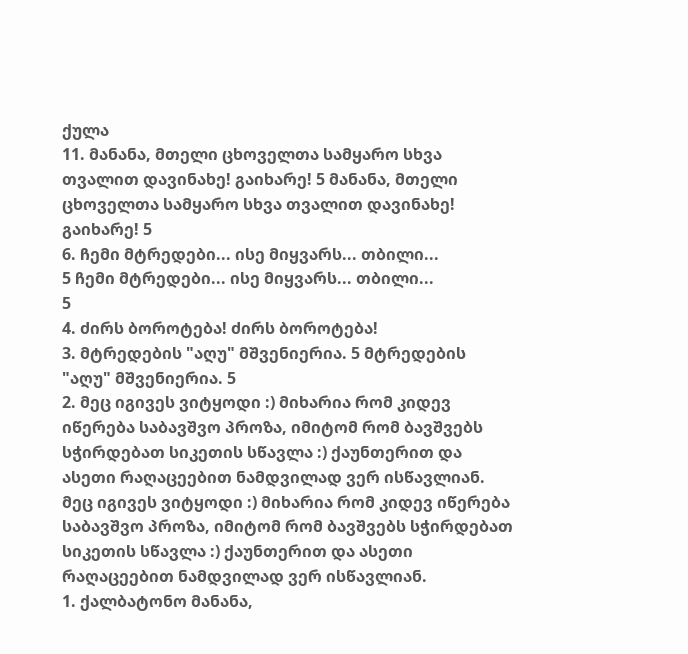ქულა
11. მანანა, მთელი ცხოველთა სამყარო სხვა თვალით დავინახე! გაიხარე! 5 მანანა, მთელი ცხოველთა სამყარო სხვა თვალით დავინახე! გაიხარე! 5
6. ჩემი მტრედები... ისე მიყვარს... თბილი...
5 ჩემი მტრედები... ისე მიყვარს... თბილი...
5
4. ძირს ბოროტება! ძირს ბოროტება!
3. მტრედების "აღუ" მშვენიერია. 5 მტრედების "აღუ" მშვენიერია. 5
2. მეც იგივეს ვიტყოდი :) მიხარია რომ კიდევ იწერება საბავშვო პროზა, იმიტომ რომ ბავშვებს სჭირდებათ სიკეთის სწავლა :) ქაუნთერით და ასეთი რაღაცეებით ნამდვილად ვერ ისწავლიან. მეც იგივეს ვიტყოდი :) მიხარია რომ კიდევ იწერება საბავშვო პროზა, იმიტომ რომ ბავშვებს სჭირდებათ სიკეთის სწავლა :) ქაუნთერით და ასეთი რაღაცეებით ნამდვილად ვერ ისწავლიან.
1. ქალბატონო მანანა,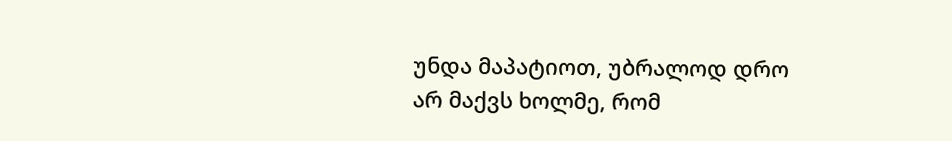უნდა მაპატიოთ, უბრალოდ დრო არ მაქვს ხოლმე, რომ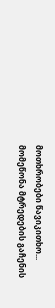მოთხრობები წავიკითხო... მომეწონა მტრედების გაჩენის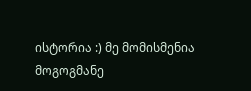ისტორია :) მე მომისმენია მოგოგმანე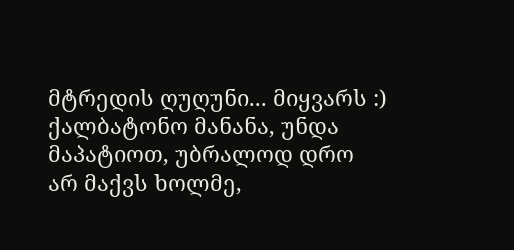მტრედის ღუღუნი... მიყვარს :) ქალბატონო მანანა, უნდა მაპატიოთ, უბრალოდ დრო არ მაქვს ხოლმე,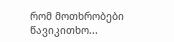რომ მოთხრობები წავიკითხო...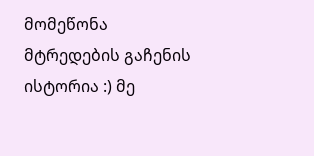მომეწონა მტრედების გაჩენის ისტორია :) მე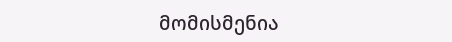მომისმენია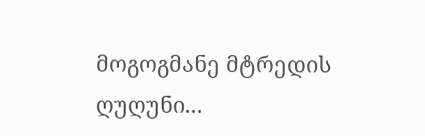მოგოგმანე მტრედის ღუღუნი...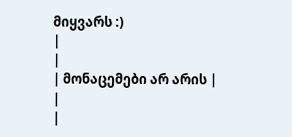მიყვარს :)
|
|
| მონაცემები არ არის |
|
|